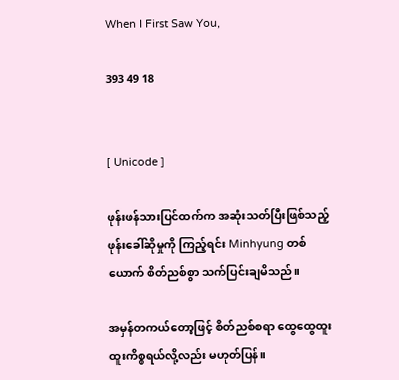When I First Saw You,

393 49 18


[ Unicode ]

ဖုန်းဖန်သားပြင်ထက်က အဆုံးသတ်ပြီးဖြစ်သည့် ဖုန်းခေါ်ဆိုမှုကို ကြည့်ရင်း Minhyung တစ်ယောက် စိတ်ညစ်စွာ သက်ပြင်းချမိသည်။

အမှန်တကယ်တော့ဖြင့် စိတ်ညစ်စရာ ထွေထွေထူးထူးကိစ္စရယ်လို့လည်း မဟုတ်ပြန်။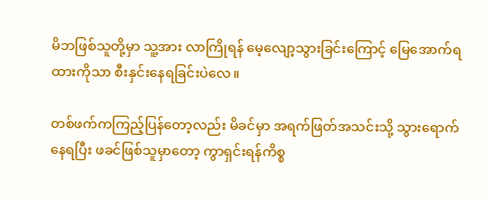မိဘဖြစ်သူတို့မှာ သူ့အား လာကြိုရန် မေ့လျော့သွားခြင်းကြောင့် မြေအောက်ရထားကိုသာ စီးနှင်းနေရခြင်းပဲလေ။

တစ်ဖက်ကကြည့်ပြန်တော့လည်း မိခင်မှာ အရက်ဖြတ်အသင်းသို့ သွားရောက်နေရပြီး ဖခင်ဖြစ်သူမှာတော့ ကွာရှင်းရန်ကိစ္စ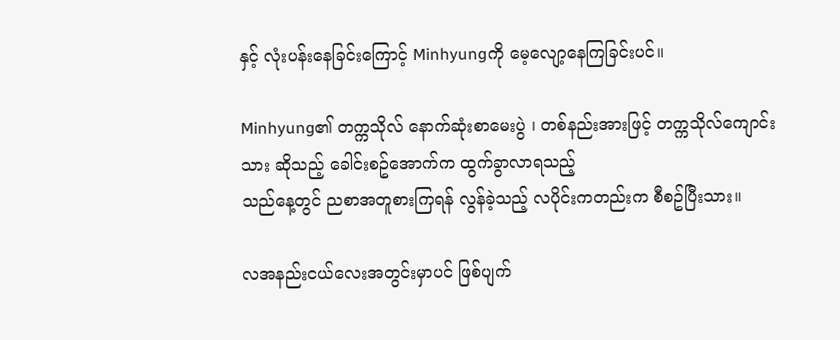နှင့် လုံးပန်းနေခြင်းကြောင့် Minhyungကို မေ့လျော့နေကြခြင်းပင်။

Minhyung၏ တက္ကသိုလ် နောက်ဆုံးစာမေးပွဲ ၊ တစ်နည်းအားဖြင့် တက္ကသိုလ်ကျောင်းသား ဆိုသည့် ခေါင်းစဥ်အောက်က ထွက်ခွာလာရသည့်
သည်နေ့တွင် ညစာအတူစားကြရန် လွန်ခဲ့သည့် လပိုင်းကတည်းက စီစဥ်ပြီးသား။

လအနည်းငယ်လေးအတွင်းမှာပင် ဖြစ်ပျက်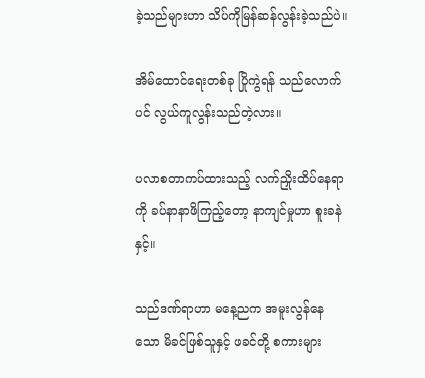ခဲ့သည်များဟာ သိပ်ကိုမြန်ဆန်လွန်းခဲ့သည်ပဲ။

အိမ်ထောင်ရေးတစ်ခု ပြိုကွဲရန် သည်လောက်ပင် လွယ်ကူလွန်းသည်တဲ့လား။

ပလာစတာကပ်ထားသည့် လက်ညှိုးထိပ်နေရာကို ခပ်နာနာဖိကြည့်တော့ နာကျင်မှုဟာ စူးခနဲနှင့်။

သည်ဒဏ်ရာဟာ မနေ့ညက အမူးလွန်နေသော မိခင်ဖြစ်သူနှင့် ဖခင်တို့ စကားများ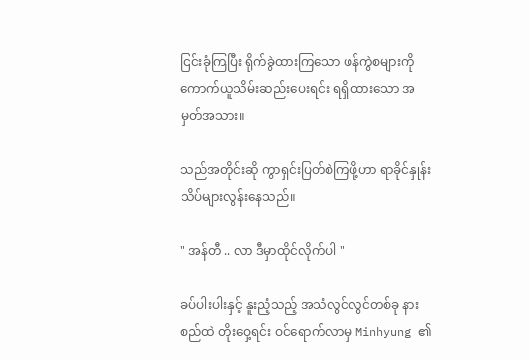ငြင်းခုံကြပြီး ရိုက်ခွဲထားကြသော ဖန်ကွဲစများကို ကောက်ယူသိမ်းဆည်းပေးရင်း ရရှိထားသော အမှတ်အသား။

သည်အတိုင်းဆို ကွာရှင်းပြတ်စဲကြဖို့ဟာ ရာခိုင်နှုန်းသိပ်များလွန်းနေသည်။

" အန်တီ .. လာ ဒီမှာထိုင်လိုက်ပါ "

ခပ်ပါးပါးနှင့် နူးညံ့သည့် အသံလွင်လွင်တစ်ခု နားစည်ထဲ တိုးဝှေ့ရင်း ဝင်ရောက်လာမှ Minhyung ၏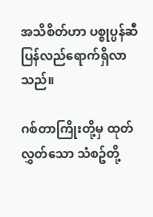အသိစိတ်ဟာ ပစ္စုပ္ပန်ဆီ ပြန်လည်ရောက်ရှိလာသည်။

ဂစ်တာကြိုးတို့မှ ထုတ်လွှတ်သော သံစဥ်တို့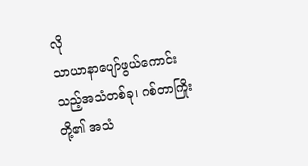လို
သာယာနာပျော်ဖွယ်ကောင်းသည့်အသံတစ်ခု၊ ဂစ်တာကြိုးတို့၏ အသံ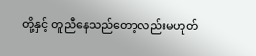တို့နှင့် တူညီနေသည်တော့လည်းမဟုတ်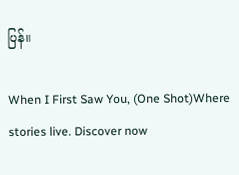ပြန်။

When I First Saw You, (One Shot)Where stories live. Discover now